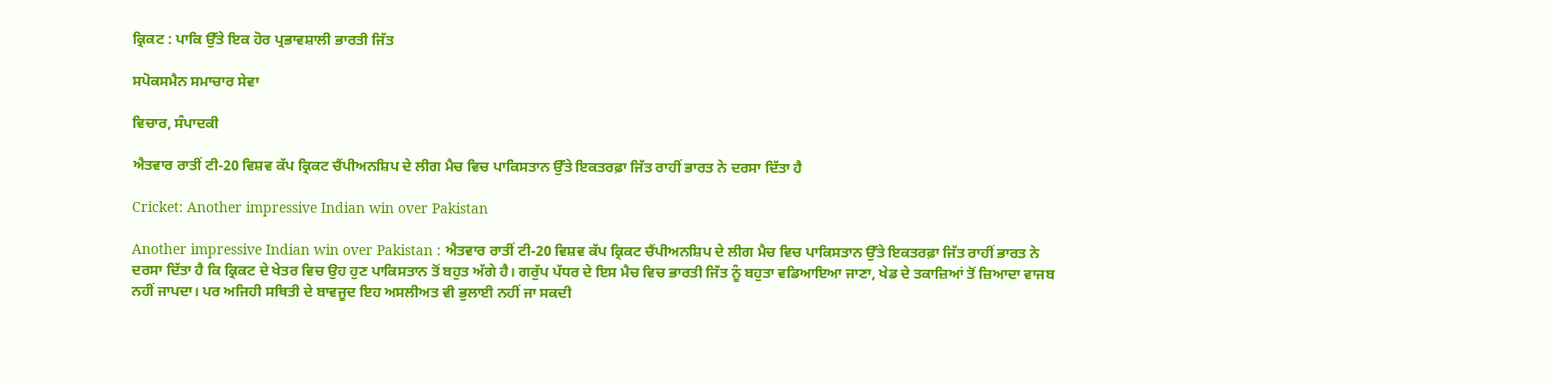ਕ੍ਰਿਕਟ : ਪਾਕਿ ਉੱਤੇ ਇਕ ਹੋਰ ਪ੍ਰਭਾਵਸ਼ਾਲੀ ਭਾਰਤੀ ਜਿੱਤ

ਸਪੋਕਸਮੈਨ ਸਮਾਚਾਰ ਸੇਵਾ

ਵਿਚਾਰ, ਸੰਪਾਦਕੀ

ਐਤਵਾਰ ਰਾਤੀਂ ਟੀ-20 ਵਿਸ਼ਵ ਕੱਪ ਕ੍ਰਿਕਟ ਚੈਂਪੀਅਨਸ਼ਿਪ ਦੇ ਲੀਗ ਮੈਚ ਵਿਚ ਪਾਕਿਸਤਾਨ ਉੱਤੇ ਇਕਤਰਫ਼ਾ ਜਿੱਤ ਰਾਹੀਂ ਭਾਰਤ ਨੇ ਦਰਸਾ ਦਿੱਤਾ ਹੈ

Cricket: Another impressive Indian win over Pakistan

Another impressive Indian win over Pakistan : ਐਤਵਾਰ ਰਾਤੀਂ ਟੀ-20 ਵਿਸ਼ਵ ਕੱਪ ਕ੍ਰਿਕਟ ਚੈਂਪੀਅਨਸ਼ਿਪ ਦੇ ਲੀਗ ਮੈਚ ਵਿਚ ਪਾਕਿਸਤਾਨ ਉੱਤੇ ਇਕਤਰਫ਼ਾ ਜਿੱਤ ਰਾਹੀਂ ਭਾਰਤ ਨੇ ਦਰਸਾ ਦਿੱਤਾ ਹੈ ਕਿ ਕ੍ਰਿਕਟ ਦੇ ਖੇਤਰ ਵਿਚ ਉਹ ਹੁਣ ਪਾਕਿਸਤਾਨ ਤੋਂ ਬਹੁਤ ਅੱਗੇ ਹੈ। ਗਰੁੱਪ ਪੱਧਰ ਦੇ ਇਸ ਮੈਚ ਵਿਚ ਭਾਰਤੀ ਜਿੱਤ ਨੂੰ ਬਹੁਤਾ ਵਡਿਆਇਆ ਜਾਣਾ, ਖੇਡ ਦੇ ਤਕਾਜ਼ਿਆਂ ਤੋਂ ਜ਼ਿਆਦਾ ਵਾਜਬ ਨਹੀਂ ਜਾਪਦਾ। ਪਰ ਅਜਿਹੀ ਸਥਿਤੀ ਦੇ ਬਾਵਜੂਦ ਇਹ ਅਸਲੀਅਤ ਵੀ ਭੁਲਾਈ ਨਹੀਂ ਜਾ ਸਕਦੀ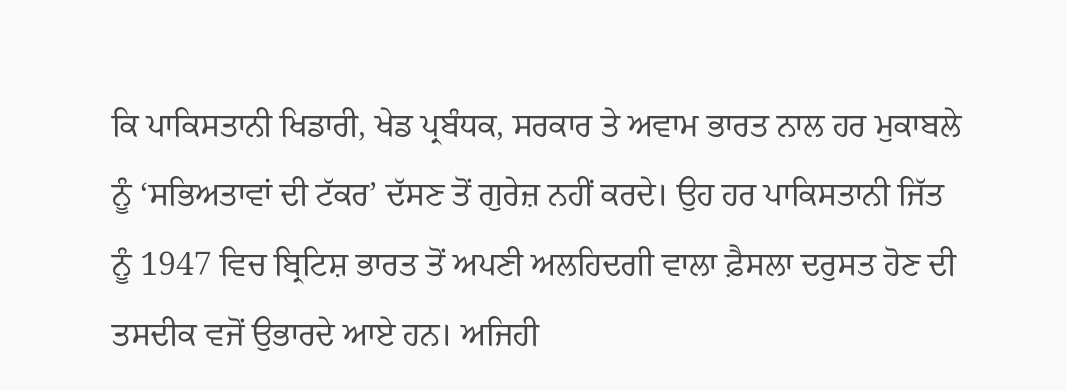ਕਿ ਪਾਕਿਸਤਾਨੀ ਖਿਡਾਰੀ, ਖੇਡ ਪ੍ਰਬੰਧਕ, ਸਰਕਾਰ ਤੇ ਅਵਾਮ ਭਾਰਤ ਨਾਲ ਹਰ ਮੁਕਾਬਲੇ ਨੂੰ ‘ਸਭਿਅਤਾਵਾਂ ਦੀ ਟੱਕਰ’ ਦੱਸਣ ਤੋਂ ਗੁਰੇਜ਼ ਨਹੀਂ ਕਰਦੇ। ਉਹ ਹਰ ਪਾਕਿਸਤਾਨੀ ਜਿੱਤ ਨੂੰ 1947 ਵਿਚ ਬ੍ਰਿਟਿਸ਼ ਭਾਰਤ ਤੋਂ ਅਪਣੀ ਅਲਹਿਦਗੀ ਵਾਲਾ ਫ਼ੈਸਲਾ ਦਰੁਸਤ ਹੋਣ ਦੀ ਤਸਦੀਕ ਵਜੋਂ ਉਭਾਰਦੇ ਆਏ ਹਨ। ਅਜਿਹੀ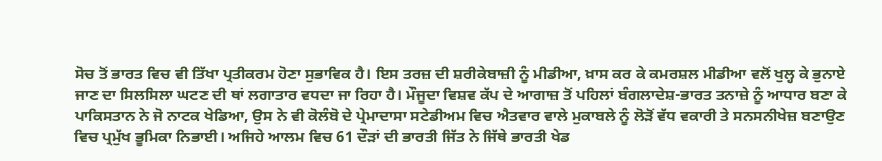ਸੋਚ ਤੋਂ ਭਾਰਤ ਵਿਚ ਵੀ ਤਿੱਖਾ ਪ੍ਰਤੀਕਰਮ ਹੋਣਾ ਸੁਭਾਵਿਕ ਹੈ। ਇਸ ਤਰਜ਼ ਦੀ ਸ਼ਰੀਕੇਬਾਜ਼ੀ ਨੂੰ ਮੀਡੀਆ, ਖ਼ਾਸ ਕਰ ਕੇ ਕਮਰਸ਼ਲ ਮੀਡੀਆ ਵਲੋਂ ਖੁਲ੍ਹ ਕੇ ਭੁਨਾਏ ਜਾਣ ਦਾ ਸਿਲਸਿਲਾ ਘਟਣ ਦੀ ਥਾਂ ਲਗਾਤਾਰ ਵਧਦਾ ਜਾ ਰਿਹਾ ਹੈ। ਮੌਜੂਦਾ ਵਿਸ਼ਵ ਕੱਪ ਦੇ ਆਗਾਜ਼ ਤੋਂ ਪਹਿਲਾਂ ਬੰਗਲਾਦੇਸ਼-ਭਾਰਤ ਤਨਾਜ਼ੇ ਨੂੰ ਆਧਾਰ ਬਣਾ ਕੇ ਪਾਕਿਸਤਾਨ ਨੇ ਜੋ ਨਾਟਕ ਖੇਡਿਆ, ਉਸ ਨੇ ਵੀ ਕੋਲੰਬੋ ਦੇ ਪ੍ਰੇਮਾਦਾਸਾ ਸਟੇਡੀਅਮ ਵਿਚ ਐਤਵਾਰ ਵਾਲੇ ਮੁਕਾਬਲੇ ਨੂੰ ਲੋੜੋਂ ਵੱਧ ਵਕਾਰੀ ਤੇ ਸਨਸਨੀਖੇਜ਼ ਬਣਾਉਣ ਵਿਚ ਪ੍ਰਮੁੱਖ ਭੂਮਿਕਾ ਨਿਭਾਈ। ਅਜਿਹੇ ਆਲਮ ਵਿਚ 61 ਦੌੜਾਂ ਦੀ ਭਾਰਤੀ ਜਿੱਤ ਨੇ ਜਿੱਥੇ ਭਾਰਤੀ ਖੇਡ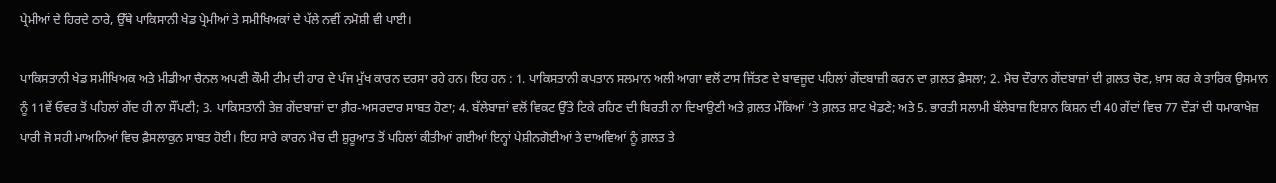ਪ੍ਰੇਮੀਆਂ ਦੇ ਹਿਰਦੇ ਠਾਰੇ, ਉੱਥੇ ਪਾਕਿਸਾਨੀ ਖੇਡ ਪ੍ਰੇਮੀਆਂ ਤੇ ਸਮੀਖਿਅਕਾਂ ਦੇ ਪੱਲੇ ਨਵੀਂ ਨਮੋਸ਼ੀ ਵੀ ਪਾਈ।

ਪਾਕਿਸਤਾਨੀ ਖੇਡ ਸਮੀਖਿਅਕ ਅਤੇ ਮੀਡੀਆ ਚੈਨਲ ਅਪਣੀ ਕੌਮੀ ਟੀਮ ਦੀ ਹਾਰ ਦੇ ਪੰਜ ਮੁੱਖ ਕਾਰਨ ਦਰਸਾ ਰਹੇ ਹਨ। ਇਹ ਹਨ : 1. ਪਾਕਿਸਤਾਨੀ ਕਪਤਾਨ ਸਲਮਾਨ ਅਲੀ ਆਗਾ ਵਲੋਂ ਟਾਸ ਜਿੱਤਣ ਦੇ ਬਾਵਜੂਦ ਪਹਿਲਾਂ ਗੇਂਦਬਾਜ਼ੀ ਕਰਨ ਦਾ ਗ਼ਲਤ ਫ਼ੈਸਲਾ; 2. ਮੈਚ ਦੌਰਾਨ ਗੇਂਦਬਾਜ਼ਾਂ ਦੀ ਗ਼ਲਤ ਚੋਣ, ਖ਼ਾਸ ਕਰ ਕੇ ਤਾਰਿਕ ਉਸਮਾਨ ਨੂੰ 11ਵੇਂ ਓਵਰ ਤੋਂ ਪਹਿਲਾਂ ਗੇਂਦ ਹੀ ਨਾ ਸੌਂਪਣੀ; 3. ਪਾਕਿਸਤਾਨੀ ਤੇਜ਼ ਗੇਂਦਬਾਜ਼ਾਂ ਦਾ ਗ਼ੈਰ-ਅਸਰਦਾਰ ਸਾਬਤ ਹੋਣਾ; 4. ਬੱਲੇਬਾਜ਼ਾਂ ਵਲੋਂ ਵਿਕਟ ਉੱਤੇ ਟਿਕੇ ਰਹਿਣ ਦੀ ਬਿਰਤੀ ਨਾ ਦਿਖਾਉਣੀ ਅਤੇ ਗ਼ਲਤ ਮੌਕਿਆਂ ’ਤੇ ਗ਼ਲਤ ਸ਼ਾਟ ਖੇਡਣੇ; ਅਤੇ 5. ਭਾਰਤੀ ਸਲਾਮੀ ਬੱਲੇਬਾਜ਼ ਇਸ਼ਾਨ ਕਿਸ਼ਨ ਦੀ 40 ਗੇਂਦਾਂ ਵਿਚ 77 ਦੌੜਾਂ ਦੀ ਧਮਾਕਾਖੇਜ਼ ਪਾਰੀ ਜੋ ਸਹੀ ਮਾਅਨਿਆਂ ਵਿਚ ਫ਼ੈਸਲਾਕੁਨ ਸਾਬਤ ਹੋਈ। ਇਹ ਸਾਰੇ ਕਾਰਨ ਮੈਚ ਦੀ ਸ਼ੁਰੂਆਤ ਤੋਂ ਪਹਿਲਾਂ ਕੀਤੀਆਂ ਗਈਆਂ ਇਨ੍ਹਾਂ ਪੇਸ਼ੀਨਗੋਈਆਂ ਤੇ ਦਾਅਵਿਆਂ ਨੂੰ ਗ਼ਲਤ ਤੇ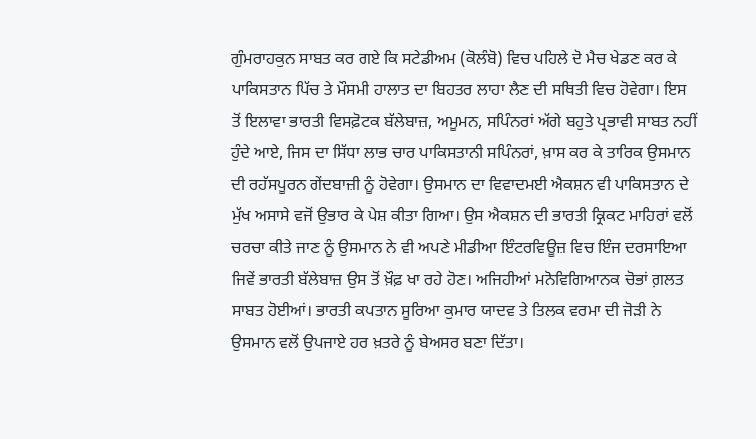ਗੁੰਮਰਾਹਕੁਨ ਸਾਬਤ ਕਰ ਗਏ ਕਿ ਸਟੇਡੀਅਮ (ਕੋਲੰਬੋ) ਵਿਚ ਪਹਿਲੇ ਦੋ ਮੈਚ ਖੇਡਣ ਕਰ ਕੇ ਪਾਕਿਸਤਾਨ ਪਿੱਚ ਤੇ ਮੌਸਮੀ ਹਾਲਾਤ ਦਾ ਬਿਹਤਰ ਲਾਹਾ ਲੈਣ ਦੀ ਸਥਿਤੀ ਵਿਚ ਹੋਵੇਗਾ। ਇਸ ਤੋਂ ਇਲਾਵਾ ਭਾਰਤੀ ਵਿਸਫ਼ੋਟਕ ਬੱਲੇਬਾਜ਼, ਅਮੂਮਨ, ਸਪਿੰਨਰਾਂ ਅੱਗੇ ਬਹੁਤੇ ਪ੍ਰਭਾਵੀ ਸਾਬਤ ਨਹੀਂ ਹੁੰਦੇ ਆਏ, ਜਿਸ ਦਾ ਸਿੱਧਾ ਲਾਭ ਚਾਰ ਪਾਕਿਸਤਾਨੀ ਸਪਿੰਨਰਾਂ, ਖ਼ਾਸ ਕਰ ਕੇ ਤਾਰਿਕ ਉਸਮਾਨ ਦੀ ਰਹੱਸਪੂਰਨ ਗੇਂਦਬਾਜ਼ੀ ਨੂੰ ਹੋਵੇਗਾ। ਉਸਮਾਨ ਦਾ ਵਿਵਾਦਮਈ ਐਕਸ਼ਨ ਵੀ ਪਾਕਿਸਤਾਨ ਦੇ ਮੁੱਖ ਅਸਾਸੇ ਵਜੋਂ ਉਭਾਰ ਕੇ ਪੇਸ਼ ਕੀਤਾ ਗਿਆ। ਉਸ ਐਕਸ਼ਨ ਦੀ ਭਾਰਤੀ ਕ੍ਰਿਕਟ ਮਾਹਿਰਾਂ ਵਲੋਂ ਚਰਚਾ ਕੀਤੇ ਜਾਣ ਨੂੰ ਉਸਮਾਨ ਨੇ ਵੀ ਅਪਣੇ ਮੀਡੀਆ ਇੰਟਰਵਿਊਜ਼ ਵਿਚ ਇੰਜ ਦਰਸਾਇਆ ਜਿਵੇਂ ਭਾਰਤੀ ਬੱਲੇਬਾਜ਼ ਉਸ ਤੋਂ ਖ਼ੌਫ਼ ਖਾ ਰਹੇ ਹੋਣ। ਅਜਿਹੀਆਂ ਮਨੋਵਿਗਿਆਨਕ ਚੋਭਾਂ ਗ਼ਲਤ ਸਾਬਤ ਹੋਈਆਂ। ਭਾਰਤੀ ਕਪਤਾਨ ਸੂਰਿਆ ਕੁਮਾਰ ਯਾਦਵ ਤੇ ਤਿਲਕ ਵਰਮਾ ਦੀ ਜੋੜੀ ਨੇ ਉਸਮਾਨ ਵਲੋਂ ਉਪਜਾਏ ਹਰ ਖ਼ਤਰੇ ਨੂੰ ਬੇਅਸਰ ਬਣਾ ਦਿੱਤਾ।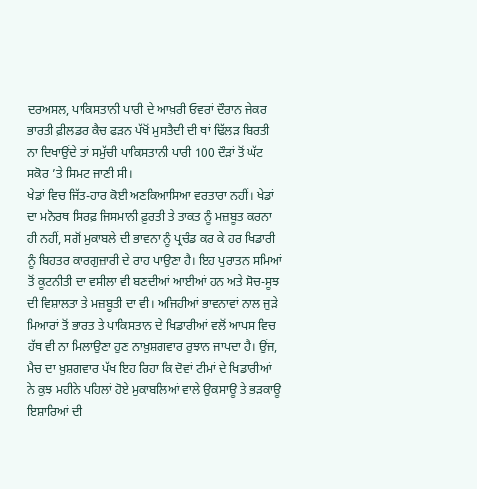ਦਰਅਸਲ, ਪਾਕਿਸਤਾਨੀ ਪਾਰੀ ਦੇ ਆਖ਼ਰੀ ਓਵਰਾਂ ਦੌਰਾਨ ਜੇਕਰ ਭਾਰਤੀ ਫ਼ੀਲਡਰ ਕੈਚ ਫੜਨ ਪੱਖੋਂ ਮੁਸਤੈਦੀ ਦੀ ਥਾਂ ਢਿੱਲੜ ਬਿਰਤੀ ਨਾ ਦਿਖਾਉਂਦੇ ਤਾਂ ਸਮੁੱਚੀ ਪਾਕਿਸਤਾਨੀ ਪਾਰੀ 100 ਦੌੜਾਂ ਤੋਂ ਘੱਟ ਸਕੋਰ ’ਤੇ ਸਿਮਟ ਜਾਣੀ ਸੀ।
ਖੇਡਾਂ ਵਿਚ ਜਿੱਤ-ਹਾਰ ਕੋਈ ਅਣਕਿਆਸਿਆ ਵਰਤਾਰਾ ਨਹੀਂ। ਖੇਡਾਂ ਦਾ ਮਨੋਰਥ ਸਿਰਫ਼ ਜਿਸਮਾਨੀ ਫ਼ੁਰਤੀ ਤੇ ਤਾਕਤ ਨੂੰ ਮਜ਼ਬੂਤ ਕਰਨਾ ਹੀ ਨਹੀਂ, ਸਗੋਂ ਮੁਕਾਬਲੇ ਦੀ ਭਾਵਨਾ ਨੂੰ ਪ੍ਰਚੰਡ ਕਰ ਕੇ ਹਰ ਖਿਡਾਰੀ ਨੂੰ ਬਿਹਤਰ ਕਾਰਗੁਜ਼ਾਰੀ ਦੇ ਰਾਹ ਪਾਉਣਾ ਹੈ। ਇਹ ਪੁਰਾਤਨ ਸਮਿਆਂ ਤੋਂ ਕੂਟਨੀਤੀ ਦਾ ਵਸੀਲਾ ਵੀ ਬਣਦੀਆਂ ਆਈਆਂ ਹਨ ਅਤੇ ਸੋਚ-ਸੂਝ ਦੀ ਵਿਸ਼ਾਲਤਾ ਤੇ ਮਜ਼ਬੂਤੀ ਦਾ ਵੀ। ਅਜਿਹੀਆਂ ਭਾਵਨਾਵਾਂ ਨਾਲ ਜੁੜੇ ਮਿਆਰਾਂ ਤੋਂ ਭਾਰਤ ਤੇ ਪਾਕਿਸਤਾਨ ਦੇ ਖਿਡਾਰੀਆਂ ਵਲੋਂ ਆਪਸ ਵਿਚ ਹੱਥ ਵੀ ਨਾ ਮਿਲਾਉਣਾ ਹੁਣ ਨਾਖ਼ੁਸ਼ਗਵਾਰ ਰੁਝਾਨ ਜਾਪਦਾ ਹੈ। ਉਂਜ, ਮੈਚ ਦਾ ਖ਼ੁਸ਼ਗਵਾਰ ਪੱਖ ਇਹ ਰਿਹਾ ਕਿ ਦੋਵਾਂ ਟੀਮਾਂ ਦੇ ਖਿਡਾਰੀਆਂ ਨੇ ਕੁਝ ਮਹੀਨੇ ਪਹਿਲਾਂ ਹੋਏ ਮੁਕਾਬਲਿਆਂ ਵਾਲੇ ਉਕਸਾਊ ਤੇ ਭੜਕਾਊ ਇਸ਼ਾਰਿਆਂ ਦੀ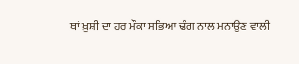ਥਾਂ ਖ਼ੁਸ਼ੀ ਦਾ ਹਰ ਮੌਕਾ ਸਭਿਆ ਢੰਗ ਨਾਲ ਮਨਾਉਣ ਵਾਲੀ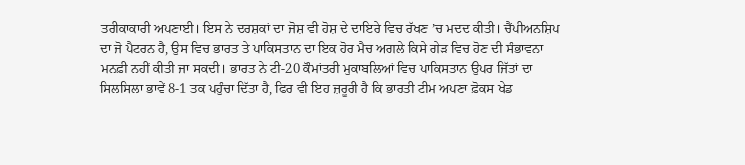ਤਰੀਕਾਕਾਰੀ ਅਪਣਾਈ। ਇਸ ਨੇ ਦਰਸ਼ਕਾਂ ਦਾ ਜੋਸ਼ ਵੀ ਹੋਸ਼ ਦੇ ਦਾਇਰੇ ਵਿਚ ਰੱਖਣ ’ਚ ਮਦਦ ਕੀਤੀ। ਚੈਂਪੀਅਨਸ਼ਿਪ ਦਾ ਜੋ ਪੈਟਰਨ ਹੈ, ਉਸ ਵਿਚ ਭਾਰਤ ਤੇ ਪਾਕਿਸਤਾਨ ਦਾ ਇਕ ਹੋਰ ਮੈਚ ਅਗਲੇ ਕਿਸੇ ਗੇੜ ਵਿਚ ਹੋਣ ਦੀ ਸੰਭਾਵਨਾ ਮਨਫ਼ੀ ਨਹੀਂ ਕੀਤੀ ਜਾ ਸਕਦੀ। ਭਾਰਤ ਨੇ ਟੀ-20 ਕੌਮਾਂਤਰੀ ਮੁਕਾਬਲਿਆਂ ਵਿਚ ਪਾਕਿਸਤਾਨ ਉਪਰ ਜਿੱਤਾਂ ਦਾ ਸਿਲਸਿਲਾ ਭਾਵੇਂ 8-1 ਤਕ ਪਹੁੰਚਾ ਦਿੱਤਾ ਹੈ, ਫਿਰ ਵੀ ਇਹ ਜ਼ਰੂਰੀ ਹੈ ਕਿ ਭਾਰਤੀ ਟੀਮ ਅਪਣਾ ਫ਼ੋਕਸ ਖੇਡ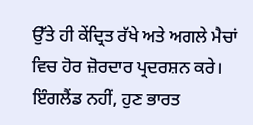ਉੱਤੇ ਹੀ ਕੇਂਦ੍ਰਿਤ ਰੱਖੇ ਅਤੇ ਅਗਲੇ ਮੈਚਾਂ ਵਿਚ ਹੋਰ ਜ਼ੋਰਦਾਰ ਪ੍ਰਦਰਸ਼ਨ ਕਰੇ। ਇੰਗਲੈਂਡ ਨਹੀਂ, ਹੁਣ ਭਾਰਤ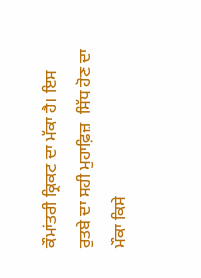ਕੌਮਾਂਤਰੀ ਕ੍ਰਿਕਟ ਦਾ ਮੱਕਾ ਹੈ। ਇਸ ਰੁਤਬੇ ਦਾ ਸਹੀ ਮੁਹਾਫ਼ਿਜ਼  ਸਿੱਧ ਹੋਣ ਦਾ ਮੌਕਾ ਕਿਸੇ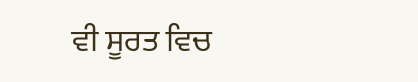ਵੀ ਸੂਰਤ ਵਿਚ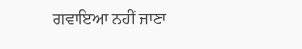ਗਵਾਇਆ ਨਹੀਂ ਜਾਣਾ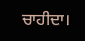ਚਾਹੀਦਾ।